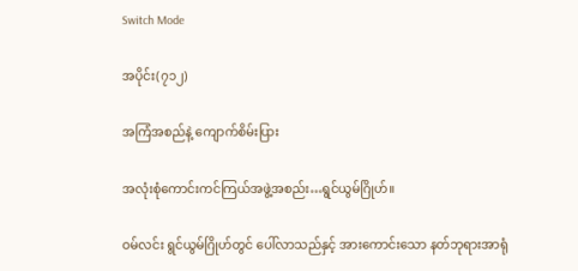Switch Mode

အပိုင်း(၇၁၂)

အကြံအစည်နဲ့ ကျောက်စိမ်းပြား

အလုံးစုံကောင်းကင်ကြယ်အဖွဲ့အစည်း…ရွင်ယွမ်ဂြိုဟ်။

ဝမ်လင်း ရွင်ယွမ်ဂြိုဟ်တွင် ပေါ်လာသည်နှင့် အားကောင်းသော နတ်ဘုရားအာရုံ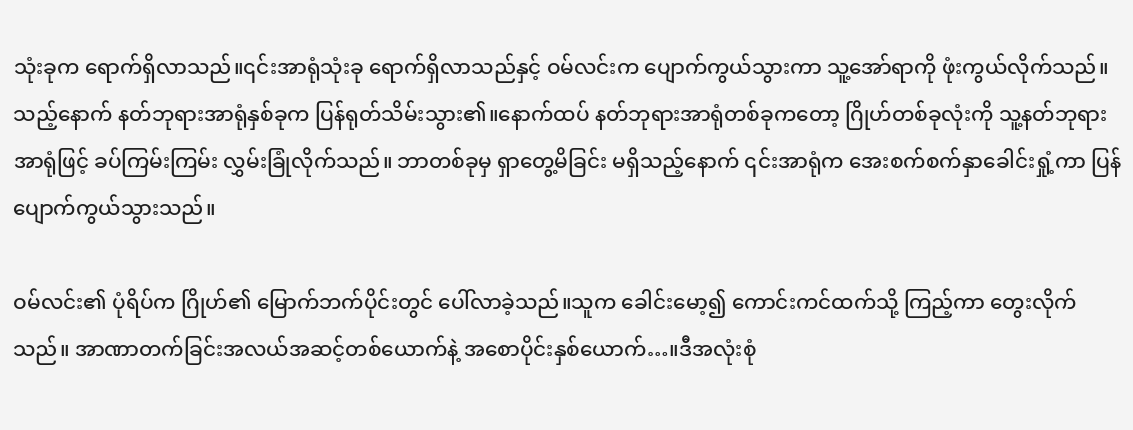သုံးခုက ရောက်ရှိလာသည်။၎င်းအာရုံသုံးခု ရောက်ရှိလာသည်နှင့် ဝမ်လင်းက ပျောက်ကွယ်သွားကာ သူ့အော်ရာကို ဖုံးကွယ်လိုက်သည်။သည့်နောက် နတ်ဘုရားအာရုံနှစ်ခုက ပြန်ရုတ်သိမ်းသွား၏။နောက်ထပ် နတ်ဘုရားအာရုံတစ်ခုကတော့ ဂြိုဟ်တစ်ခုလုံးကို သူ့နတ်ဘုရားအာရုံဖြင့် ခပ်ကြမ်းကြမ်း လွှမ်းခြုံလိုက်သည်။ ဘာတစ်ခုမှ ရှာတွေ့မိခြင်း မရှိသည့်နောက် ၎င်းအာရုံက အေးစက်စက်နှာခေါင်းရှုံ့ကာ ပြန်ပျောက်ကွယ်သွားသည်။

ဝမ်လင်း၏ ပုံရိပ်က ဂြိုဟ်၏ မြောက်ဘက်ပိုင်းတွင် ပေါ်လာခဲ့သည်။သူက ခေါင်းမော့၍ ကောင်းကင်ထက်သို့ ကြည့်ကာ တွေးလိုက်သည်။ အာဏာတက်ခြင်းအလယ်အဆင့်တစ်ယောက်နဲ့ အစောပိုင်းနှစ်ယောက်…။ဒီအလုံးစုံ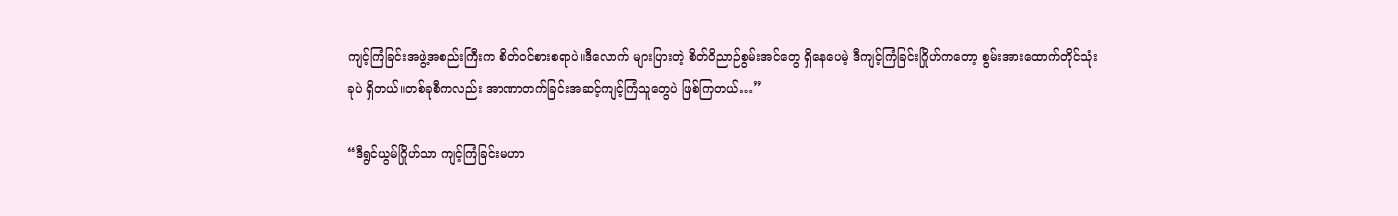ကျင့်ကြံခြင်းအဖွဲ့အစည်းကြီးက စိတ်ဝင်စားစရာပဲ။ဒီလောက် များပြားတဲ့ စိတ်ဝိညာဉ်စွမ်းအင်တွေ ရှိနေပေမဲ့ ဒီကျင့်ကြံခြင်းဂြိုဟ်ကတော့ စွမ်းအားထောက်တိုင်သုံးခုပဲ ရှိတယ်။တစ်ခုစီကလည်း အာဏာတက်ခြင်းအဆင့်ကျင့်ကြံသူတွေပဲ ဖြစ်ကြတယ်…”

“ဒီရွင်ယွမ်ဂြိုဟ်သာ ကျင့်ကြံခြင်းမဟာ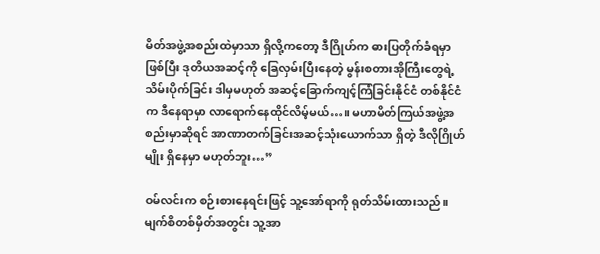မိတ်အဖွဲ့အစည်းထဲမှာသာ ရှိလို့ကတော့ ဒီဂြိုဟ်က ဓားပြတိုက်ခံရမှာ ဖြစ်ပြီး ဒုတိယအဆင့်ကို ခြေလှမ်းပြီးနေတဲ့ မွန်းစတားအိုကြီးတွေရဲ့ သိမ်းပိုက်ခြင်း ဒါမှမဟုတ် အဆင့်ခြောက်ကျင့်ကြံခြင်းနိုင်ငံ တစ်နိုင်ငံက ဒီနေရာမှာ လာရောက်နေထိုင်လိမ့်မယ်…။ မဟာမိတ်ကြယ်အဖွဲ့အစည်းမှာဆိုရင် အာဏာတက်ခြင်းအဆင့်သုံးယောက်သာ ရှိတဲ့ ဒီလိုဂြိုဟ်မျိုး ရှိနေမှာ မဟုတ်ဘူး…”

ဝမ်လင်းက စဉ်းစားနေရင်းဖြင့် သူ့အော်ရာကို ရုတ်သိမ်းထားသည်။မျက်စိတစ်မှိတ်အတွင်း သူ့အာ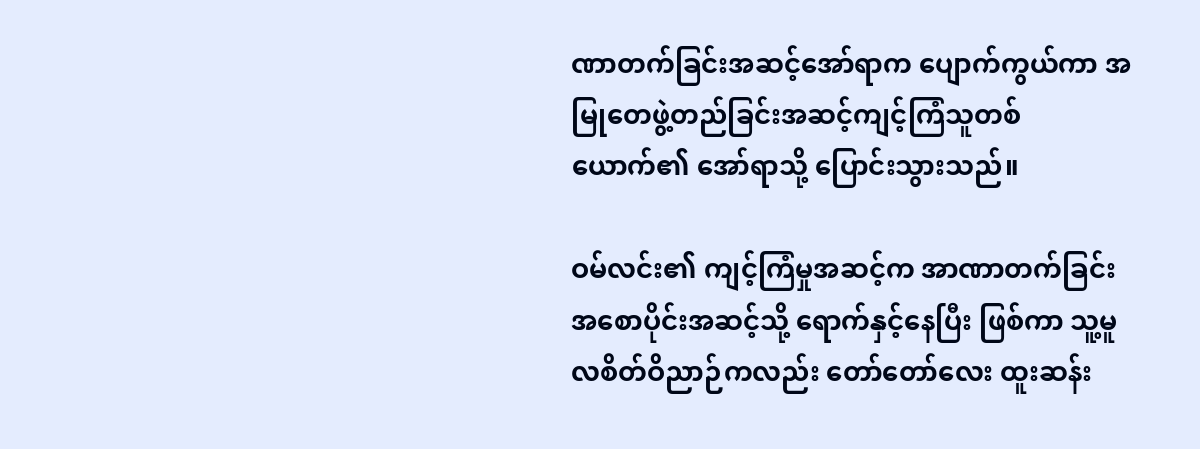ဏာတက်ခြင်းအဆင့်အော်ရာက ပျောက်ကွယ်ကာ အမြုတေဖွဲ့တည်ခြင်းအဆင့်ကျင့်ကြံသူတစ်ယောက်၏ အော်ရာသို့ ပြောင်းသွားသည်။

ဝမ်လင်း၏ ကျင့်ကြံမှုအဆင့်က အာဏာတက်ခြင်းအစောပိုင်းအဆင့်သို့ ရောက်နှင့်နေပြီး ဖြစ်ကာ သူ့မူလစိတ်ဝိညာဉ်ကလည်း တော်တော်လေး ထူးဆန်း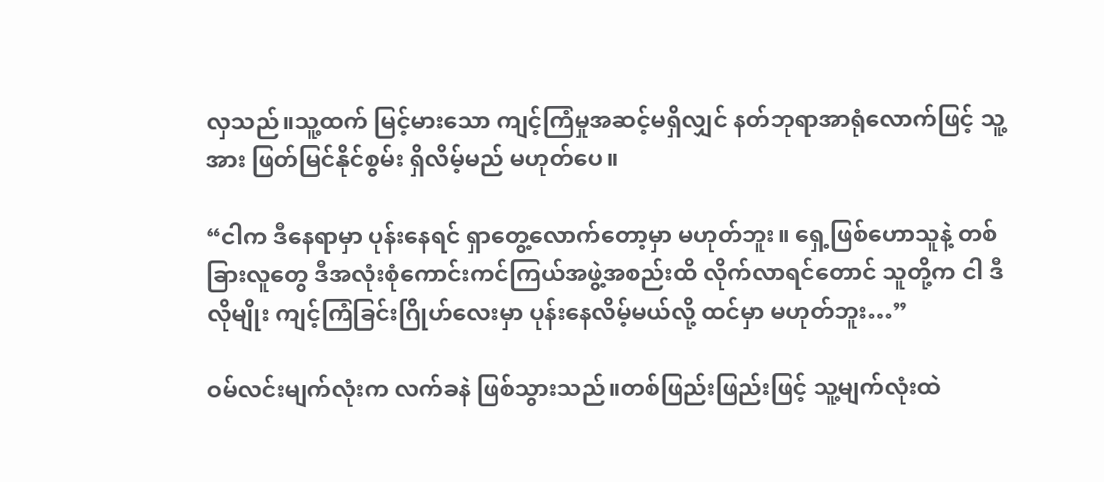လှသည်။သူ့ထက် မြင့်မားသော ကျင့်ကြံမှုအဆင့်မရှိလျှင် နတ်ဘုရာအာရုံလောက်ဖြင့် သူ့အား ဖြတ်မြင်နိုင်စွမ်း ရှိလိမ့်မည် မဟုတ်ပေ။

“ငါက ဒီနေရာမှာ ပုန်းနေရင် ရှာတွေ့လောက်တော့မှာ မဟုတ်ဘူး။ ရှေ့ဖြစ်ဟောသူနဲ့ တစ်ခြားလူတွေ ဒီအလုံးစုံကောင်းကင်ကြယ်အဖွဲ့အစည်းထိ လိုက်လာရင်တောင် သူတို့က ငါ ဒီလိုမျိုး ကျင့်ကြံခြင်းဂြိုဟ်လေးမှာ ပုန်းနေလိမ့်မယ်လို့ ထင်မှာ မဟုတ်ဘူး…”

ဝမ်လင်းမျက်လုံးက လက်ခနဲ ဖြစ်သွားသည်။တစ်ဖြည်းဖြည်းဖြင့် သူ့မျက်လုံးထဲ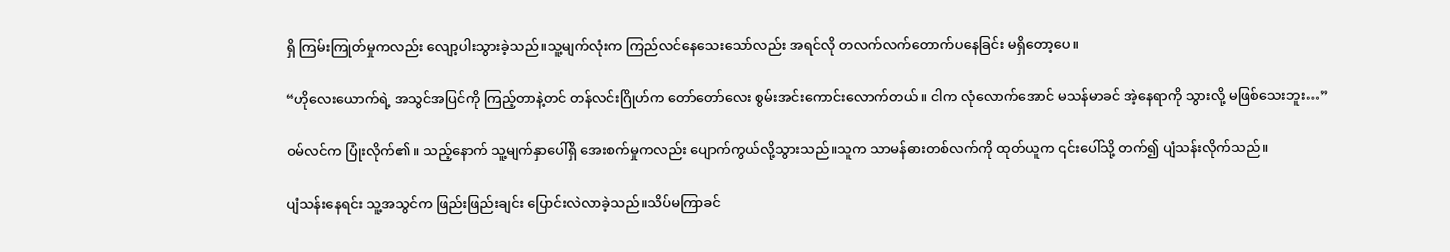ရှိ ကြမ်းကြုတ်မှုကလည်း လျော့ပါးသွားခဲ့သည်။သူ့မျက်လုံးက ကြည်လင်နေသေးသော်လည်း အရင်လို တလက်လက်တောက်ပနေခြင်း မရှိတော့ပေ။

“ဟိုလေးယောက်ရဲ့ အသွင်အပြင်ကို ကြည့်တာနဲ့တင် တန်လင်းဂြိုဟ်က တော်တော်လေး စွမ်းအင်းကောင်းလောက်တယ်။ ငါက လုံလောက်အောင် မသန်မာခင် အဲ့နေရာကို သွားလို့ မဖြစ်သေးဘူး…”

ဝမ်လင်က ပြုံးလိုက်၏။ သည့်နောက် သူ့မျက်နှာပေါ်ရှိ အေးစက်မှုကလည်း ပျောက်ကွယ်လို့သွားသည်။သူက သာမန်ဓားတစ်လက်ကို ထုတ်ယူက ၎င်းပေါ်သို့ တက်၍ ပျံသန်းလိုက်သည်။

ပျံသန်းနေရင်း သူ့အသွင်က ဖြည်းဖြည်းချင်း ပြောင်းလဲလာခဲ့သည်။သိပ်မကြာခင်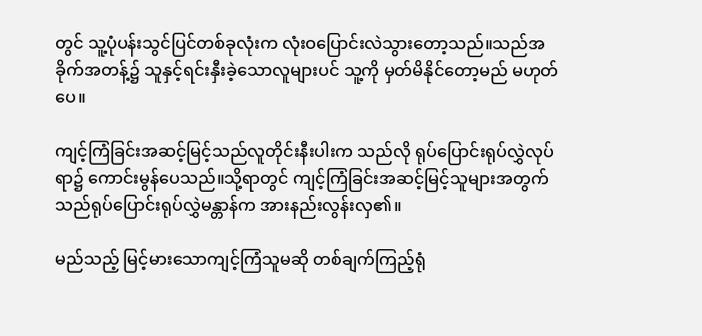တွင် သူ့ပုံပန်းသွင်ပြင်တစ်ခုလုံးက လုံးဝပြောင်းလဲသွားတော့သည်။သည်အခိုက်အတန့်၌ သူနှင့်ရင်းနှီးခဲ့သောလူများပင် သူ့ကို မှတ်မိနိုင်တော့မည် မဟုတ်ပေ။

ကျင့်ကြံခြင်းအဆင့်မြင့်သည်လူတိုင်းနီးပါးက သည်လို ရုပ်ပြောင်းရုပ်လွှဲလုပ်ရာ၌ ကောင်းမွန်ပေသည်။သို့ရာတွင် ကျင့်ကြံခြင်းအဆင့်မြင့်သူများအတွက် သည်ရုပ်ပြောင်းရုပ်လွှဲမန္တာန်က အားနည်းလွန်းလှ၏။

မည်သည့် မြင့်မားသောကျင့်ကြံသူမဆို တစ်ချက်ကြည့်ရုံ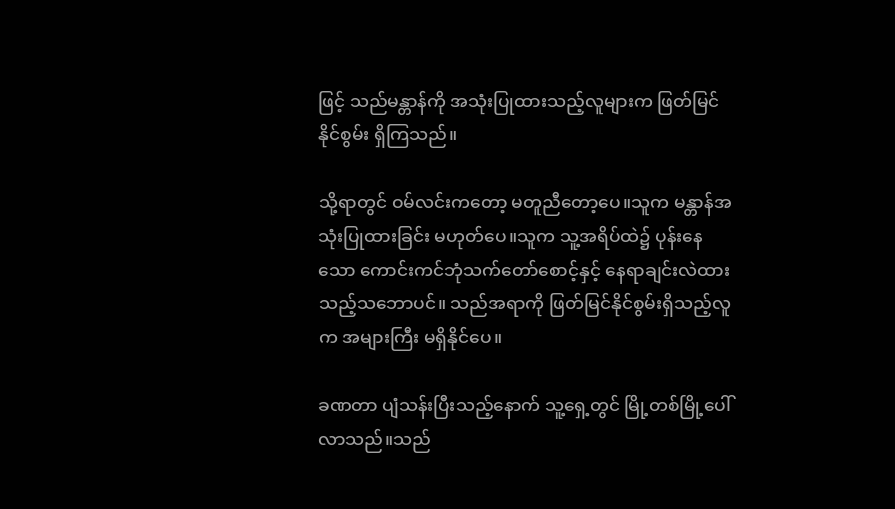ဖြင့် သည်မန္တာန်ကို အသုံးပြုထားသည့်လူများက ဖြတ်မြင်နိုင်စွမ်း ရှိကြသည်။

သို့ရာတွင် ဝမ်လင်းကတော့ မတူညီတော့ပေ။သူက မန္တာန်အသုံးပြုထားခြင်း မဟုတ်ပေ။သူက သူ့အရိပ်ထဲ၌ ပုန်းနေသော ကောင်းကင်ဘုံသက်တော်စောင့်နှင့် နေရာချင်းလဲထားသည့်သဘောပင်။ သည်အရာကို ဖြတ်မြင်နိုင်စွမ်းရှိသည့်လူက အများကြီး မရှိနိုင်ပေ။

ခဏတာ ပျံသန်းပြီးသည့်နောက် သူ့ရှေ့တွင် မြို့တစ်မြို့ပေါ်လာသည်။သည်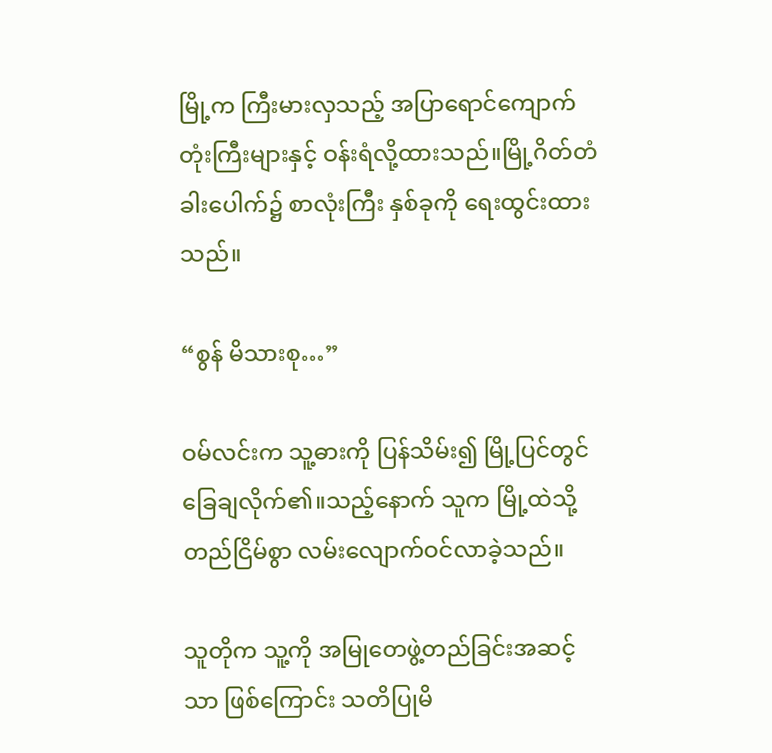မြို့က ကြီးမားလှသည့် အပြာရောင်ကျောက်တုံးကြီးများနှင့် ဝန်းရံလို့ထားသည်။မြို့ဂိတ်တံခါးပေါက်၌ စာလုံးကြီး နှစ်ခုကို ရေးထွင်းထားသည်။

“စွန် မိသားစု…”

ဝမ်လင်းက သူ့ဓားကို ပြန်သိမ်း၍ မြို့ပြင်တွင် ခြေချလိုက်၏။သည့်နောက် သူက မြို့ထဲသို့ တည်ငြိမ်စွာ လမ်းလျောက်ဝင်လာခဲ့သည်။

သူတိုက သူ့ကို အမြုတေဖွဲ့တည်ခြင်းအဆင့်သာ ဖြစ်ကြောင်း သတိပြုမိ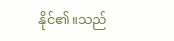နိုင်၏။သည်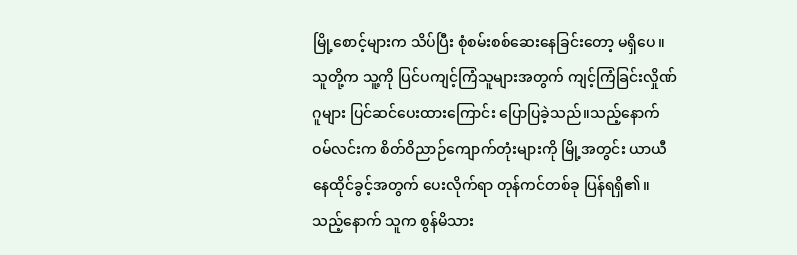မြို့စောင့်များက သိပ်ပြီး စုံစမ်းစစ်ဆေးနေခြင်းတော့ မရှိပေ။သူတို့က သူ့ကို ပြင်ပကျင့်ကြံသူများအတွက် ကျင့်ကြံခြင်းလှိုဏ်ဂူများ ပြင်ဆင်ပေးထားကြောင်း ပြောပြခဲ့သည်။သည့်နောက် ဝမ်လင်းက စိတ်ဝိညာဉ်ကျောက်တုံးများကို မြို့အတွင်း ယာယီနေထိုင်ခွင့်အတွက် ပေးလိုက်ရာ တုန်ကင်တစ်ခု ပြန်ရရှိ၏။သည့်နောက် သူက စွန်မိသား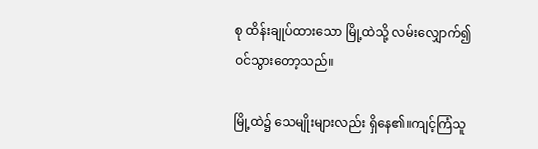စု ထိန်းချုပ်ထား‌သော မြို့ထဲသို့ လမ်းလျှောက်၍ ဝင်သွားတော့သည်။

မြို့ထဲ၌ သေမျိုးများလည်း ရှိနေ၏။ကျင့်ကြံသူ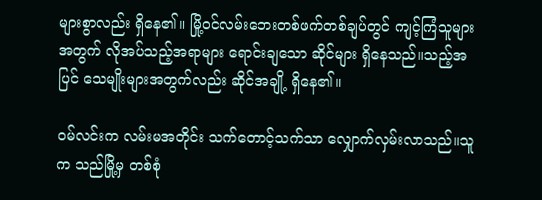များစွာလည်း ရှိနေ၏။ မြို့ဝင်လမ်းဘေးတစ်ဖက်တစ်ချပ်တွင် ကျင့်ကြံသူများအတွက် လိုအပ်သည့်အရာများ ရောင်းချသော ဆိုင်များ ရှိနေသည်။သည့်အပြင် သေမျိုးများအတွက်လည်း ဆိုင်အချို့ ရှိနေ၏။

ဝမ်လင်းက လမ်းမအတိုင်း သက်တောင့်သက်သာ လျှောက်လှမ်းလာသည်။သူက သည်မြို့မှ တစ်စုံ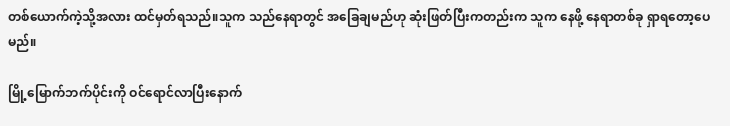တစ်ယောက်ကဲ့သို့အလား ထင်မှတ်ရသည်။သူက သည်နေရာတွင် အခြေချမည်ဟု ဆုံးဖြတ်ပြီးကတည်းက သူက နေဖို့ နေရာတစ်ခု ရှာရတော့ပေမည်။

မြို့မြောက်ဘက်ပိုင်းကို ဝင်ရောင်လာပြီးနောက်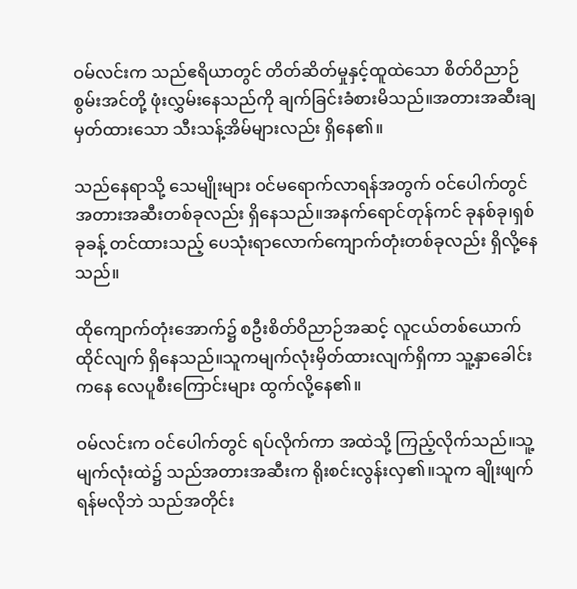ဝမ်လင်းက သည်ဧရိယာတွင် တိတ်ဆိတ်မှုနှင့်ထူထဲသော စိတ်ဝိညာဉ်စွမ်းအင်တို့ ဖုံးလွှမ်းနေသည်ကို ချက်ခြင်းခံစားမိသည်။အတားအဆီးချမှတ်ထားသော သီးသန့်အိမ်များလည်း ရှိနေ၏။

သည်နေရာသို့ သေမျိုးများ ဝင်မရောက်လာရန်အတွက် ဝင်ပေါက်တွင် အတားအဆီးတစ်ခုလည်း ရှိနေသည်။အနက်ရောင်တုန်ကင် ခုနစ်ခု၊ရှစ်ခုခန့် တင်ထားသည့် ပေသုံးရာလောက်ကျောက်တုံးတစ်ခုလည်း ရှိလို့နေသည်။

ထိုကျောက်တုံးအောက်၌ စဦးစိတ်ဝိညာဉ်အဆင့် လူငယ်တစ်ယောက် ထိုင်လျက် ရှိနေသည်။သူကမျက်လုံးမှိတ်ထားလျက်ရှိကာ သူ့နှာခေါင်းကနေ လေပူစီးကြောင်းများ ထွက်လို့နေ၏။

ဝမ်လင်းက ဝင်ပေါက်တွင် ရပ်လိုက်ကာ အထဲသို့ ကြည့်လိုက်သည်။သူ့မျက်လုံးထဲ၌ သည်အတားအဆီးက ရိုးစင်းလွန်းလှ၏။သူက ချိုးဖျက်ရန်မလိုဘဲ သည်အတိုင်း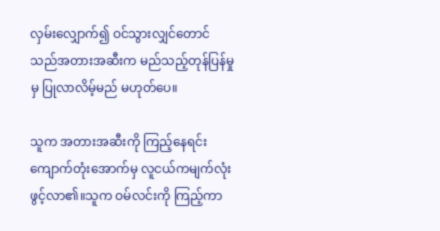လှမ်းလျှောက်၍ ဝင်သွားလျှင်တောင် သည်အတားအဆီးက မည်သည့်တုန်ပြန်မှုမှ ပြုလာလိမ့်မည် မဟုတ်ပေ။

သူက အတားအဆီးကို ကြည့်နေရင်း ကျောက်တုံးအောက်မှ လူငယ်ကမျက်လုံးဖွင့်လာ၏။သူက ဝမ်လင်းကို ကြည့်ကာ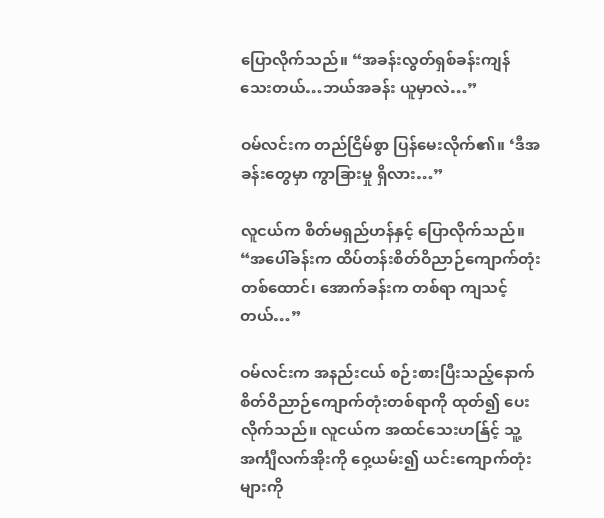ပြောလိုက်သည်။ “အခန်းလွတ်ရှစ်ခန်းကျန်သေးတယ်…ဘယ်အခန်း ယူမှာလဲ…”

ဝမ်လင်းက တည်ငြိမ်စွာ ပြန်မေးလိုက်၏။ ‘ဒီအခန်းတွေမှာ ကွာခြားမှု ရှိလား…”

လူငယ်က စိတ်မရှည်ဟန်နှင့် ပြောလိုက်သည်။ “အပေါ်ခန်းက ထိပ်တန်းစိတ်ဝိညာဉ်ကျောက်တုံးတစ်ထောင်၊ အောက်ခန်းက တစ်ရာ ကျသင့်တယ်…”

ဝမ်လင်းက အနည်းငယ် စဉ်းစားပြီးသည့်နောက် စိတ်ဝိညာဉ်ကျောက်တုံးတစ်ရာကို ထုတ်၍ ပေးလိုက်သည်။ လူငယ်က အထင်သေးဟန်ြင့် သူ့အင်္ကျီလက်အိုးကို ဝှေ့ယမ်း၍ ယင်းကျောက်တုံးများကို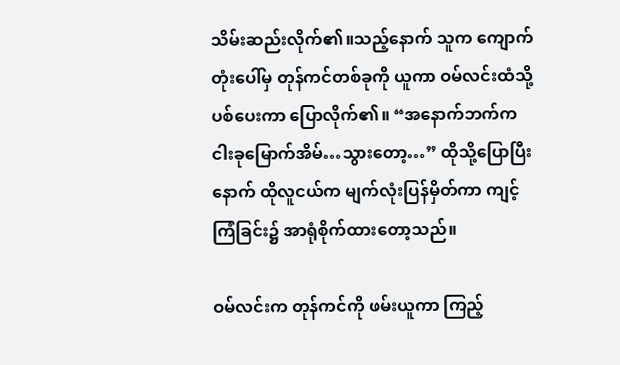သိမ်းဆည်းလိုက်၏။သည့်နောက် သူက ကျောက်တုံးပေါ်မှ တုန်ကင်တစ်ခုကို ယူကာ ဝမ်လင်းထံသို့ ပစ်ပေးကာ ပြောလိုက်၏။ “အနောက်ဘက်က ငါးခုမြောက်အိမ်…သွားတော့…” ထိုသို့ပြောပြီးနောက် ထိုလူငယ်က မျက်လုံးပြန်မှိတ်ကာ ကျင့်ကြံခြင်း၌ အာရုံစိုက်ထားတော့သည်။

ဝမ်လင်းက တုန်ကင်ကို ဖမ်းယူကာ ကြည့်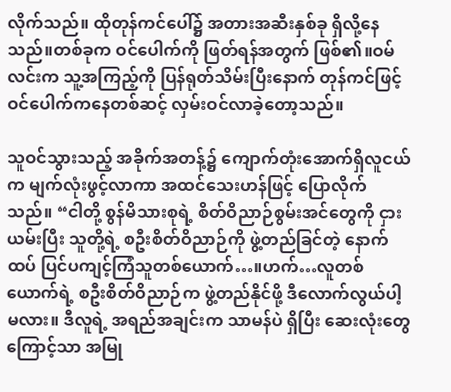လိုက်သည်။ ထိုတုန်ကင်ပေါ်၌ အတားအဆီးနှစ်ခု ရှိလို့နေသည်။တစ်ခုက ဝင်ပေါက်ကို ဖြတ်ရန်အတွက် ဖြစ်၏။ဝမ်လင်းက သူ့အကြည့်ကို ပြန်ရုတ်သိမ်းပြီးနောက် တုန်ကင်ဖြင့် ဝင်ပေါက်ကနေတစ်ဆင့် လှမ်းဝင်လာခဲ့တော့သည်။

သူဝင်သွားသည့် အခိုက်အတန့်၌ ကျောက်တုံးအောက်ရှိလူငယ်က မျက်လုံးဖွင့်လာကာ အထင်သေးဟန်ဖြင့် ပြောလိုက်သည်။ “ငါတို့ စွန်မိသားစုရဲ့ စိတ်ဝိညာဉ်စွမ်းအင်တွေကို ငှားယမ်းပြီး သူတို့ရဲ့ စဦးစိတ်ဝိညာဉ်ကို ဖွဲ့တည်ခြင်တဲ့ နောက်ထပ် ပြင်ပကျင့်ကြံသူတစ်ယောက်…။ဟက်…လူတစ်ယောက်ရဲ့ စဦးစိတ်ဝိညာဉ်က ဖွဲ့တည်နိုင်ဖို့ ဒီလောက်လွယ်ပါ့မလား။ ဒီလူရဲ့ အရည်အချင်းက သာမန်ပဲ ရှိပြီး ဆေးလုံးတွေကြောင့်သာ အမြု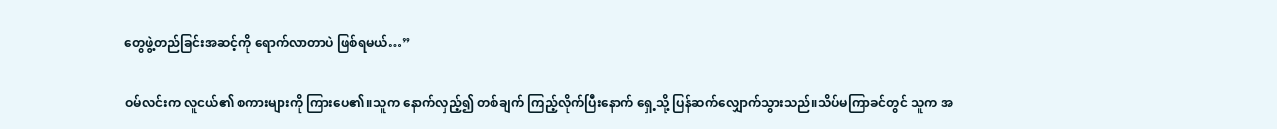တွေဖွဲ့တည်ခြင်းအဆင့်ကို ရောက်လာတာပဲ ဖြစ်ရမယ်…”

ဝမ်လင်းက လူငယ်၏ စကားများကို ကြားပေ၏။သူက နောက်လှည့်၍ တစ်ချက် ကြည့်လိုက်ပြီးနောက် ရှေ့သို့ ပြန်ဆက်လျှောက်သွားသည်။သိပ်မကြာခင်တွင် သူက အ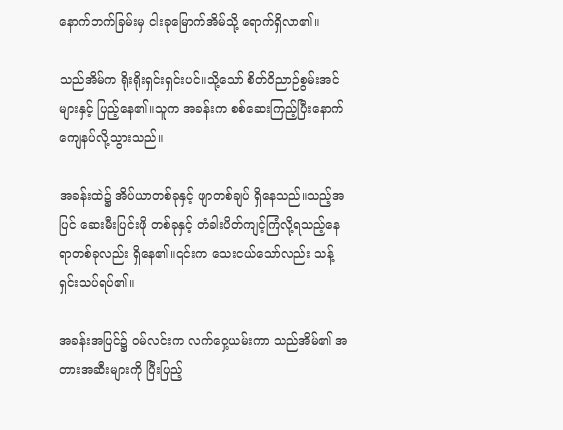နောက်ဘက်ခြမ်းမှ ငါးခုမြောက်အိမ်သို့ ရောက်ရှိလာ၏။

သည်အိမ်က ရိုးရိုးရှင်းရှင်းပင်။သို့သော် စိတ်ဝိညာဉ်စွမ်းအင်များနှင့် ပြည့်နေ၏။သူက အခန်းက စစ်ဆေးကြည့်ပြီးနောက် ကျေနပ်လို့သွားသည်။

အခန်းထဲ၌ အိပ်ယာတစ်ခုနှင့် ဖျာတစ်ချပ် ရှိနေသည်။သည့်အပြင် ဆေးမီးပြင်းဖို တစ်ခုနှင့် တံခါးပိတ်ကျင့်ကြံလို့ရသည့်နေရာတစ်ခုလည်း ရှိနေ၏။၎င်းက သေးငယ်သော်လည်း သန့်ရှင်းသပ်ရပ်၏။

အခန်းအပြင်၌ ဝမ်လင်းက လက်ဝှေ့ယမ်းကာ သည်အိမ်၏ အတားအဆီးများကို ပြီးပြည့်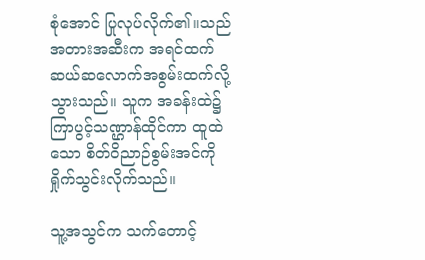စုံအောင် ပြုလုပ်လိုက်၏။သည်အတားအဆီးက အရင်ထက် ဆယ်ဆလောက်အစွမ်းထက်လို့သွားသည်။ သူက အခန်းထဲ၌ ကြာပွင့်သဏ္ဌာန်ထိုင်ကာ ထူထဲသော စိတ်ဝိညာဉ်စွမ်းအင်ကို ရှိုက်သွင်းလိုက်သည်။

သူ့အသွင်က သက်တောင့်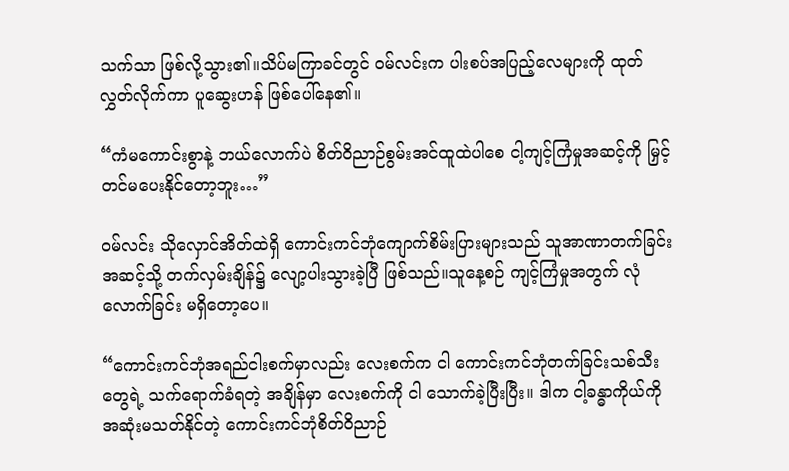သက်သာ ဖြစ်လို့သွား၏။သိပ်မကြာခင်တွင် ဝမ်လင်းက ပါးစပ်အပြည့်လေများကို ထုတ်လွှတ်လိုက်ကာ ပူဆွေးဟန် ဖြစ်ပေါ်နေ၏။

“ကံမကောင်းစွာနဲ့ ဘယ်လောက်ပဲ စိတ်ဝိညာဉ်စွမ်းအင်ထူထဲပါစေ ငါ့ကျင့်ကြံမှုအဆင့်ကို မြှင့်တင်မပေးနိုင်တော့ဘူး…”

ဝမ်လင်း သိုလှောင်အိတ်ထဲရှိ ကောင်းကင်ဘုံကျောက်စိမ်းပြားများသည် သူအာဏာတက်ခြင်းအဆင့်သို့ တက်လှမ်းချိန်၌ လျော့ပါးသွားခဲ့ပြီ ဖြစ်သည်။သူနေ့စဉ် ကျင့်ကြံမှုအတွက် လုံလောက်ခြင်း မရှိတော့ပေ။

“ကောင်းကင်ဘုံအရည်ငါးစက်မှာလည်း လေးစက်က ငါ ကောင်းကင်ဘုံတက်ခြင်းသစ်သီးတွေရဲ့ သက်ရောက်ခံရတဲ့ အချိန်မှာ လေးစက်ကို ငါ သောက်ခဲ့ပြီးပြီး။ ဒါက ငါ့ခန္ဓာကိုယ်ကို အဆုံးမသတ်နိုင်တဲ့ ကောင်းကင်ဘုံစိတ်ဝိညာဉ်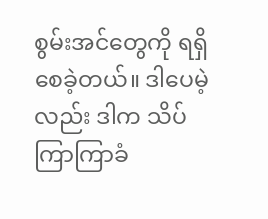စွမ်းအင်တွေကို ရရှိစေခဲ့တယ်။ ဒါပေမဲ့လည်း ဒါက သိပ်ကြာကြာခံ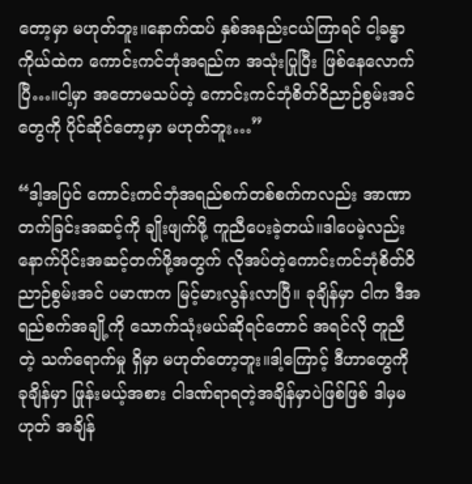တော့မှာ မဟုတ်ဘူး။နောက်ထပ် နှစ်အနည်းငယ်ကြာရင် ငါ့ခန္ဓာကိုယ်ထဲက ကောင်းကင်ဘုံအရည်က အသုံးပြုပြီး ဖြစ်နေလောက်ပြီ…။ငါ့မှာ အတောမသပ်တဲ့ ကောင်းကင်ဘုံစိတ်ဝိညာဉ်စွမ်းအင်တွေကို ပိုင်ဆိုင်တော့မှာ မဟုတ်ဘူး…”

“ဒါ့အပြင် ကောင်းကင်ဘုံအရည်စက်တစ်စက်ကလည်း အာဏာတက်ခြင်းအဆင့်ကို ချိုးဖျက်ဖို့ ကူညီပေးခဲ့တယ်။ဒါပေမဲ့လည်း နောက်ပိုင်းအဆင့်တက်ဖို့အတွက် လိုအပ်တဲ့ကောင်းကင်ဘုံစိတ်ဝိညာဉ်စွမ်းအင် ပမာဏက မြင့်မားလွန်းလာပြီ။ ခုချိန်မှာ ငါက ဒီအရည်စက်အချို့ကို သောက်သုံးမယ်ဆိုရင်တောင် အရင်လို တူညီတဲ့ သက်ရောက်မှု ရှိမှာ မဟုတ်တော့ဘူး။ဒါ့ကြောင့် ဒီဟာတွေကို ခုချိန်မှာ ဖြုန်းမယ့်အစား ငါဒဏ်ရာရတဲ့အချိန်မှာပဲဖြစ်ဖြစ် ဒါမှမဟုတ် အချိန်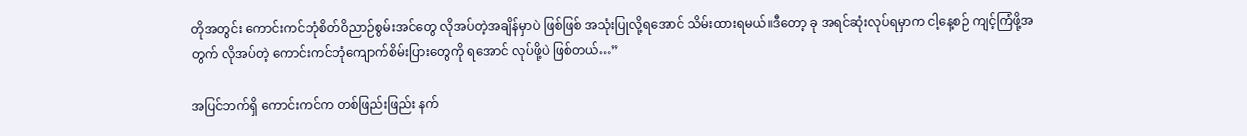တိုအတွင်း ကောင်းကင်ဘုံစိတ်ဝိညာဉ်စွမ်းအင်တွေ လိုအပ်တဲ့အချိန်မှာပဲ ဖြစ်ဖြစ် အသုံးပြုလို့ရအောင် သိမ်းထားရမယ်။ဒီတော့ ခု အရင်ဆုံးလုပ်ရမှာက ငါ့နေ့စဉ် ကျင့်ကြံဖို့အတွက် လိုအပ်တဲ့ ကောင်းကင်ဘုံကျောက်စိမ်းပြားတွေကို ရအောင် လုပ်ဖို့ပဲ ဖြစ်တယ်…”

အပြင်ဘက်ရှိ ကောင်းကင်က တစ်ဖြည်းဖြည်း နက်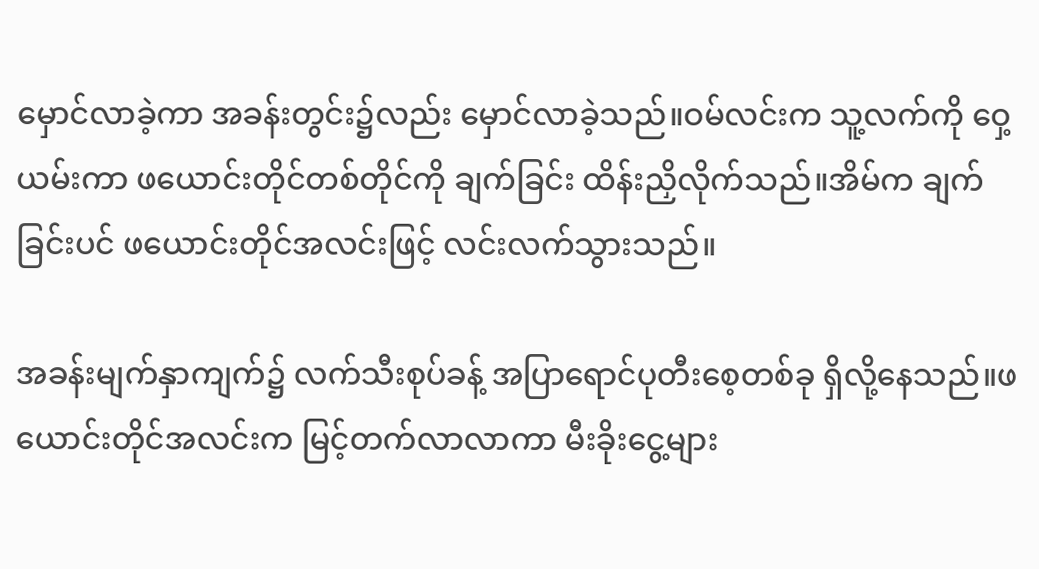မှောင်လာခဲ့ကာ အခန်းတွင်း၌လည်း မှောင်လာခဲ့သည်။ဝမ်လင်းက သူ့လက်ကို ဝှေ့ယမ်းကာ ဖယောင်းတိုင်တစ်တိုင်ကို ချက်ခြင်း ထိန်းညှိလိုက်သည်။အိမ်က ချက်ခြင်းပင် ဖယောင်းတိုင်အလင်းဖြင့် လင်းလက်သွားသည်။

အခန်းမျက်နှာကျက်၌ လက်သီးစုပ်ခန့် အပြာရောင်ပုတီးစေ့တစ်ခု ရှိလို့နေသည်။ဖယောင်းတိုင်အလင်းက မြင့်တက်လာလာကာ မီးခိုးငွေ့များ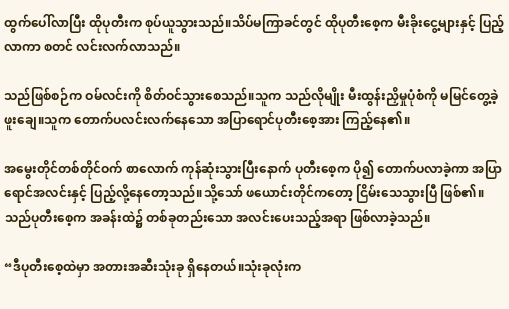ထွက်ပေါ်လာပြီး ထိုပုတီးက စုပ်ယူသွားသည်။သိပ်မကြာခင်တွင် ထိုပုတီးစေ့က မီးခိုးငွေ့များနှင့် ပြည့်လာကာ စတင် လင်းလက်လာသည်။

သည်ဖြစ်စဉ်က ဝမ်လင်းကို စိတ်ဝင်သွားစေသည်။သူက သည်လိုမျိုး မီးထွန်းညှိမှုပုံစံကို မမြင်တွေ့ခဲ့ဖူးချေ။သူက တောက်ပလင်းလက်နေသော အပြာရောင်ပုတီးစေ့အား ကြည့်နေ၏။

အမွေးတိုင်တစ်တိုင်ဝက် စာလောက် ကုန်ဆုံးသွားပြီးနောက် ပုတီးစေ့က ပို၍ တောက်ပလာခဲ့ကာ အပြာရောင်အလင်းနှင့် ပြည့်လို့နေတော့သည်။သို့သော် ဖယောင်းတိုင်ကတော့ ငြိမ်းသေသွားပြီ ဖြစ်၏။သည်ပုတီးစေ့က အခန်းထဲ၌ တစ်ခုတည်းသော အလင်းပေးသည့်အရာ ဖြစ်လာခဲ့သည်။

“ဒီပုတီးစေ့ထဲမှာ အတားအဆီးသုံးခု ရှိနေတယ်။သုံးခုလုံးက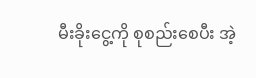မီးခိုးငွေ့ကို စုစည်းစေပီး အဲ့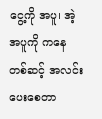ငွေ့ကို အပူ၊ အဲ့အပူကို ကနေတစ်ဆင့် အလင်းပေးစေတာ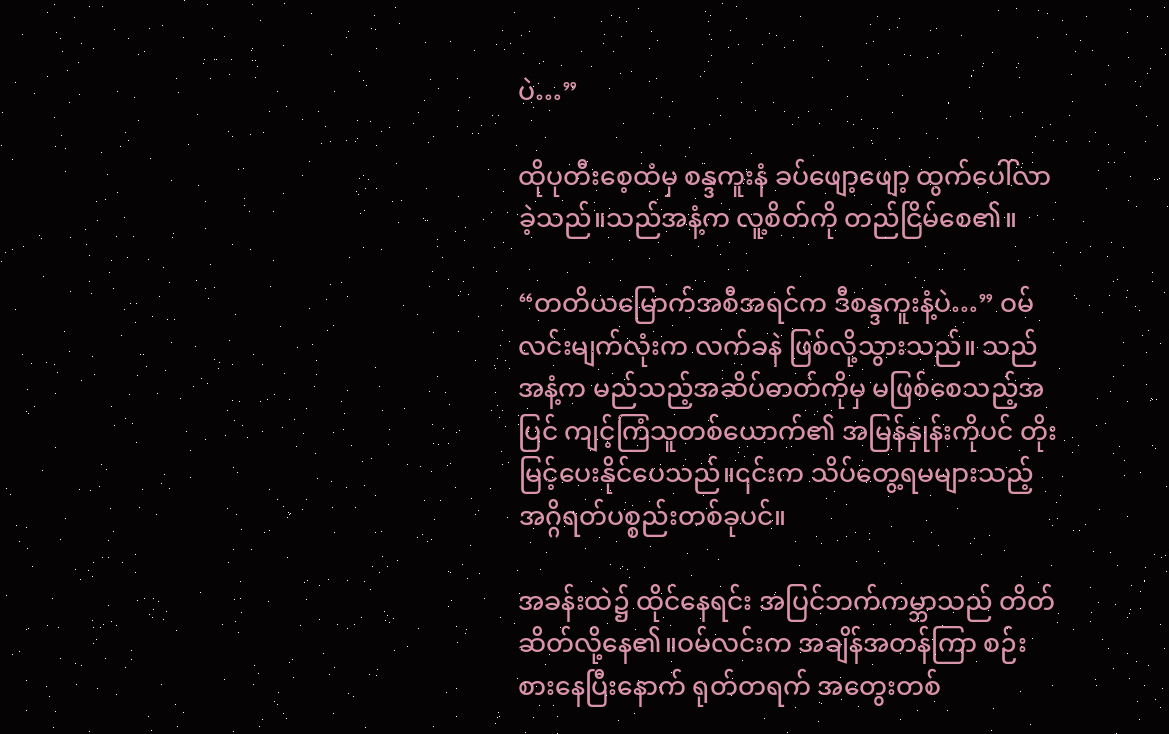ပဲ…”

ထိုပုတီးစေ့ထံမှ စန္ဒကူးနံ ခပ်ဖျော့ဖျော့ ထွက်ပေါ်လာခဲ့သည်။သည်အနံ့က လူ့စိတ်ကို တည်ငြိမ်စေ၏။

“တတိယမြောက်အစီအရင်က ဒီစန္ဒကူးနံ့ပဲ…” ဝမ်လင်းမျက်လုံးက လက်ခနဲ ဖြစ်လို့သွားသည်။ သည်အနံ့က မည်သည့်အဆိပ်ဓာတ်ကိုမှ မဖြစ်စေသည့်အပြင် ကျင့်ကြံသူတစ်ယောက်၏ အမြန်နှုန်းကိုပင် တိုးမြင့်ပေးနိုင်ပေသည်။၎င်းက သိပ်တွေ့ရမများသည့် အဂ္ဂိရတ်ပစ္စည်းတစ်ခုပင်။

အခန်းထဲ၌ ထိုင်နေရင်း အပြင်ဘက်ကမ္ဘာသည် တိတ်ဆိတ်လို့နေ၏။ဝမ်လင်းက အချိန်အတန်ကြာ စဉ်းစားနေပြီးနောက် ရုတ်တရက် အတွေးတစ်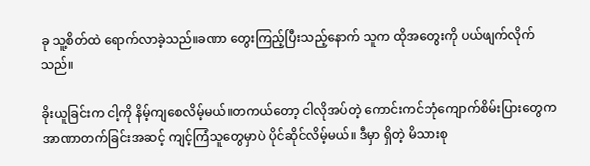ခု သူ့စိတ်ထဲ ရောက်လာခဲ့သည်။ခဏာ တွေးကြည့်ပြီးသည့်နောက် သူက ထိုအတွေးကို ပယ်ဖျက်လိုက်သည်။

ခိုးယူခြင်းက ငါ့ကို နိမ့်ကျစေလိမ့်မယ်။တကယ်တော့ ငါလိုအပ်တဲ့ ကောင်းကင်ဘုံကျောက်စိမ်းပြားတွေက အာဏာတက်ခြင်းအဆင့် ကျင့်ကြံသူတွေမှာပဲ ပိုင်ဆိုင်လိမ့်မယ်။ ဒီမှာ ရှိတဲ့ မိသားစု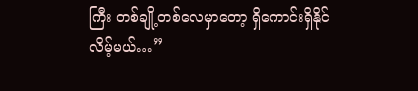ကြီး တစ်ချို့တစ်လေမှာတော့ ရှိကောင်းရှိနိုင်လိမ့်မယ်…”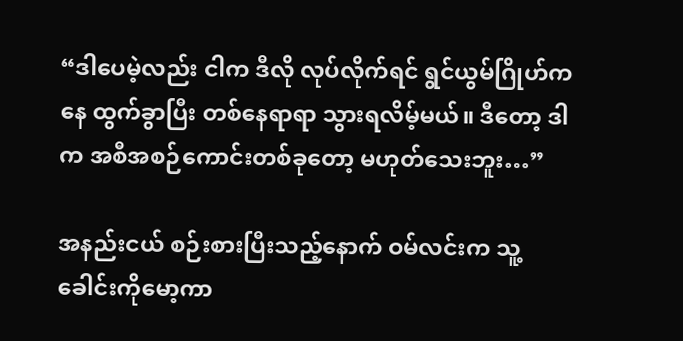“ဒါပေမဲ့လည်း ငါက ဒီလို လုပ်လိုက်ရင် ရွင်ယွမ်ဂြိုဟ်ကနေ ထွက်ခွာပြီး တစ်နေရာရာ သွားရလိမ့်မယ်။ ဒီတော့ ဒါက အစီအစဉ်ကောင်းတစ်ခုတော့ မဟုတ်သေးဘူး…”

အနည်းငယ် စဉ်းစားပြီးသည့်နောက် ဝမ်လင်းက သူ့ခေါင်းကိုမော့ကာ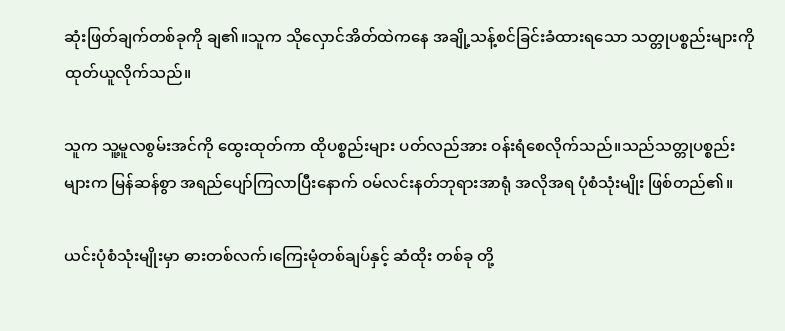ဆုံးဖြတ်ချက်တစ်ခုကို ချ၏။သူက သိုလှောင်အိတ်ထဲကနေ အချို့သန့်စင်ခြင်းခံထားရသော သတ္တုပစ္စည်းများကို ထုတ်ယူလိုက်သည်။

သူက သူ့မူလစွမ်းအင်ကို ထွေးထုတ်ကာ ထိုပစ္စည်းများ ပတ်လည်အား ဝန်းရံစေလိုက်သည်။သည်သတ္တုပစ္စည်းများက မြန်ဆန်စွာ အရည်ပျော်ကြလာပြီးနောက် ဝမ်လင်းနတ်ဘုရားအာရုံ အလိုအရ ပုံစံသုံးမျိုး ဖြစ်တည်၏။

ယင်းပုံစံသုံးမျိုးမှာ ဓားတစ်လက်၊ကြေးမုံတစ်ချပ်နှင့် ဆံထိုး တစ်ခု တို့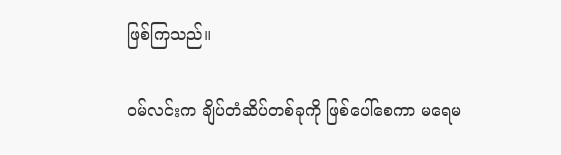ဖြစ်ကြသည်။

ဝမ်လင်းက ချိပ်တံဆိပ်တစ်ခုကို ဖြစ်ပေါ်စေကာ မရေမ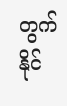တွက်နိုင်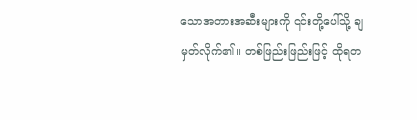သောအတားအဆီးများကို ၎င်းတို့ပေါ်သို့ ချမှတ်လိုက်၏။ တစ်ဖြည်းဖြည်းဖြင့် ထိုရတ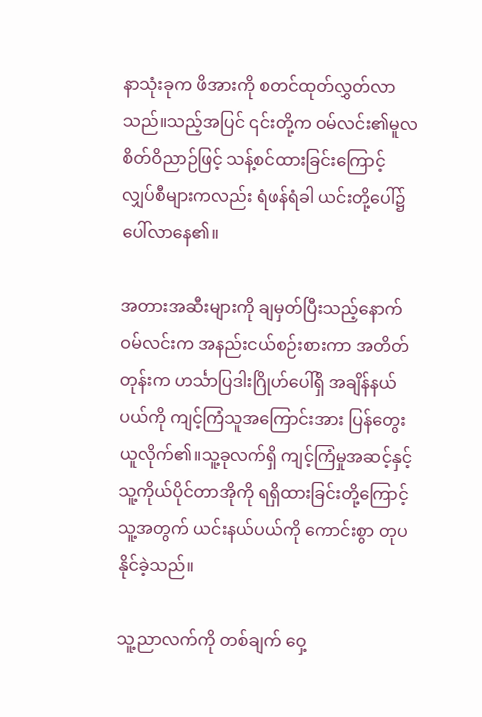နာသုံးခုက ဖိအားကို စတင်ထုတ်လွှတ်လာသည်။သည့်အပြင် ၎င်းတို့က ဝမ်လင်း၏မူလစိတ်ဝိညာဉ်ဖြင့် သန့်စင်ထားခြင်းကြောင့် လျှပ်စီများကလည်း ရံဖန်ရံခါ ယင်းတို့ပေါ်၌ ပေါ်လာနေ၏။

အတားအဆီးများကို ချမှတ်ပြီးသည့်နောက် ဝမ်လင်းက အနည်းငယ်စဉ်းစားကာ အတိတ်တုန်းက ဟင်္သာပြဒါးဂြိုဟ်ပေါ်ရှိ အချိန်နယ်ပယ်ကို ကျင့်ကြံသူအကြောင်းအား ပြန်တွေးယူလိုက်၏။သူ့ခုလက်ရှိ ကျင့်ကြံမှုအဆင့်နှင့် သူ့ကိုယ်ပိုင်တာအိုကို ရရှိထားခြင်းတို့ကြောင့် သူ့အတွက် ယင်းနယ်ပယ်ကို ကောင်းစွာ တုပနိုင်ခဲ့သည်။

သူ့ညာလက်ကို တစ်ချက် ဝှေ့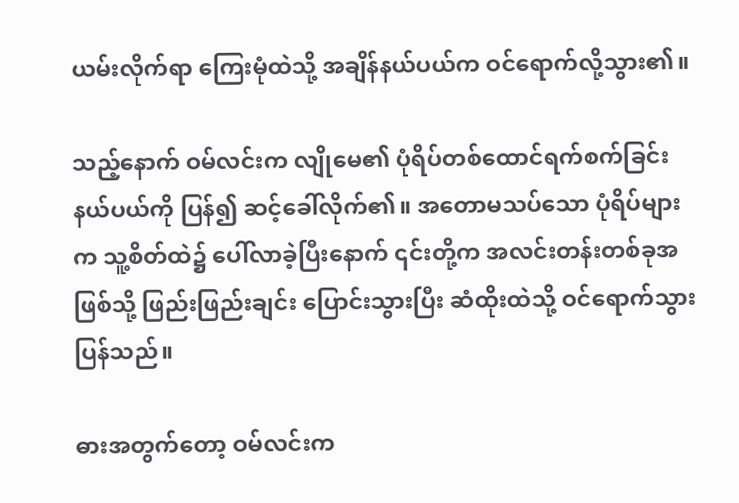ယမ်းလိုက်ရာ ကြေးမုံထဲသို့ အချိန်နယ်ပယ်က ဝင်ရောက်လို့သွား၏။

သည့်နောက် ဝမ်လင်းက လျိုမေ၏ ပုံရိပ်တစ်ထောင်ရက်စက်ခြင်းနယ်ပယ်ကို ပြန်၍ ဆင့်ခေါ်လိုက်၏။ အတောမသပ်သော ပုံရိပ်များက သူ့စိတ်ထဲ၌ ပေါ်လာခဲ့ပြီးနောက် ၎င်းတို့က အလင်းတန်းတစ်ခုအဖြစ်သို့ ဖြည်းဖြည်းချင်း ပြောင်းသွားပြီး ဆံထိုးထဲသို့ ဝင်ရောက်သွားပြန်သည်။

ဓားအတွက်တော့ ဝမ်လင်းက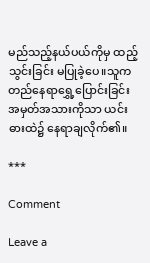မည်သည့်နယ်ပယ်ကိုမှ ထည့်သွင်းခြင်း မပြုခဲ့ပေ။သူက တည်နေရာရွှေ့ပြောင်းခြင်းအမှတ်အသားကိုသာ ယင်းဓားထဲ၌ နေရာချလိုက်၏။

***

Comment

Leave a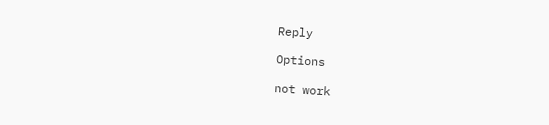Reply

Options

not work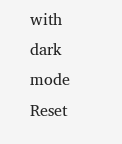with dark mode
Reset